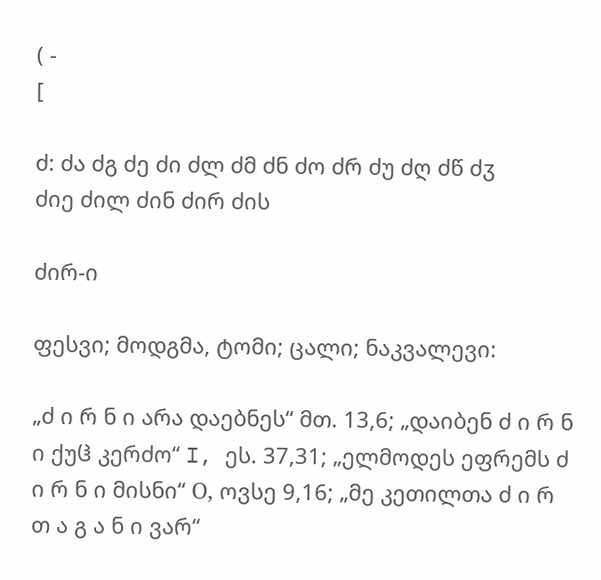( -
[

ძ: ძა ძგ ძე ძი ძლ ძმ ძნ ძო ძრ ძუ ძღ ძწ ძჳ
ძიე ძილ ძინ ძირ ძის

ძირ-ი

ფესვი; მოდგმა, ტომი; ცალი; ნაკვალევი:

„ძ ი რ ნ ი არა დაებნეს“ მთ. 13,6; „დაიბენ ძ ი რ ნ ი ქუჱ კერძო“ I, ეს. 37,31; „ელმოდეს ეფრემს ძ ი რ ნ ი მისნი“ О, ოვსე 9,16; „მე კეთილთა ძ ი რ თ ა გ ა ნ ი ვარ“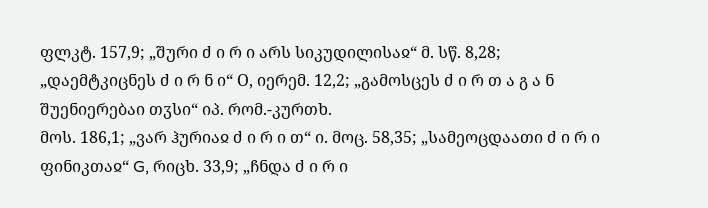ფლკტ. 157,9; „შური ძ ი რ ი არს სიკუდილისაჲ“ მ. სწ. 8,28; „დაემტკიცნეს ძ ი რ ნ ი“ О, იერემ. 12,2; „გამოსცეს ძ ი რ თ ა გ ა ნ შუენიერებაი თჳსი“ იპ. რომ.-კურთხ.
მოს. 186,1; „ვარ ჰურიაჲ ძ ი რ ი თ“ ი. მოც. 58,35; „სამეოცდაათი ძ ი რ ი ფინიკთაჲ“ G, რიცხ. 33,9; „ჩნდა ძ ი რ ი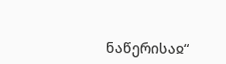ნაწერისაჲ“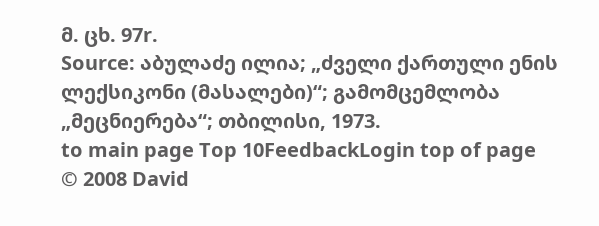მ. ცხ. 97r.
Source: აბულაძე ილია; „ძველი ქართული ენის ლექსიკონი (მასალები)“; გამომცემლობა „მეცნიერება“; თბილისი, 1973.
to main page Top 10FeedbackLogin top of page
© 2008 David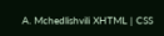A. Mchedlishvili XHTML | CSS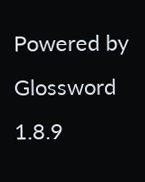Powered by Glossword 1.8.9